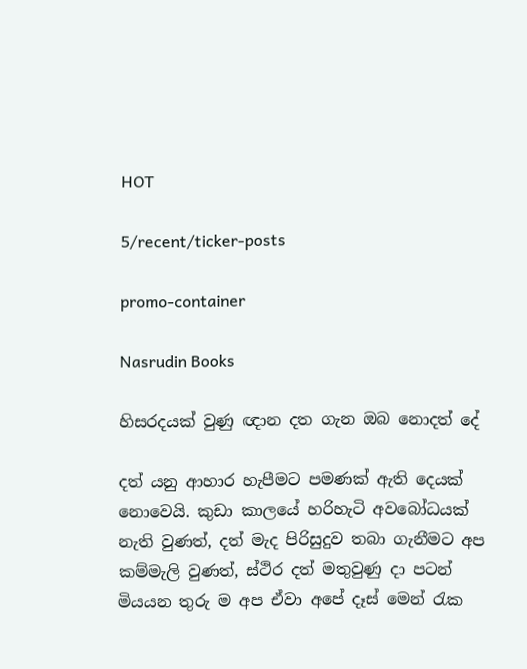HOT

5/recent/ticker-posts

promo-container

Nasrudin Books

හිසරදයක් වුණු ඥාන දත ගැන ඔබ නොදත් දේ

දත් යනු ආහාර හැපීමට පමණක් ඇති දෙයක් නොවෙයි. කුඩා කාලයේ හරිහැටි අවබෝධයක් නැති වුණත්, දත් මැද පිරිසුදුව තබා ගැනීමට අප කම්මැලි වුණත්, ස්ථිර දත් මතුවුණු දා පටන් මියයන තුරු ම අප ඒවා අපේ දෑස් මෙන් රැක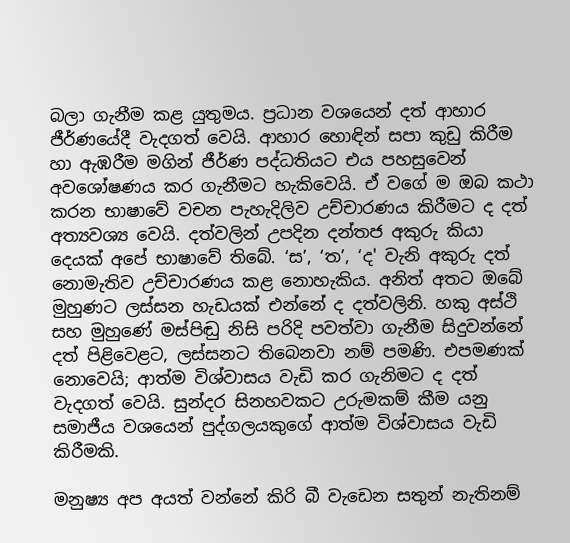බලා ගැනීම කළ යුතුමය. ප්‍රධාන වශයෙන් දත් ආහාර ජීර්ණයේදී වැදගත් වෙයි. ආහාර හොඳින් සපා කුඩු කිරීම හා ඇඹරීම මගින් ජීර්ණ පද්ධතියට එය පහසුවෙන් අවශෝෂණය කර ගැනීමට හැකිවෙයි. ඒ වගේ ම ඔබ කථා කරන භාෂාවේ වචන පැහැදිලිව උච්චාරණය කිරීමට ද දත් අත්‍යවශ්‍ය වෙයි. දත්වලින් උපදින දන්තජ අකුරු කියා දෙයක් අපේ භාෂාවේ තිබේ. ‘ස’, ‘ත’, ‘ද' වැනි අකුරු දත් නොමැතිව උච්චාරණය කළ නොහැකිය. අනිත් අතට ඔබේ මුහුණට ලස්සන හැඩයක් එන්නේ ද දත්වලිනි. හකු අස්ථි සහ මුහුණේ මස්පිඬු නිසි පරිදි පවත්වා ගැනීම සිදුවන්නේ දත් පිළිවෙළට, ලස්සනට තිබෙනවා නම් පමණි. එපමණක් නොවෙයි; ආත්ම විශ්වාසය වැඩි කර ගැනිමට ද දත් වැදගත් වෙයි. සුන්දර සිනහවකට උරුමකම් කීම යනු සමාජීය වශයෙන් පුද්ගලයකුගේ ආත්ම විශ්වාසය වැඩි කිරීමකි.

මනුෂ්‍ය අප අයත් වන්නේ කිරි බී වැඩෙන සතුන් නැතිනම්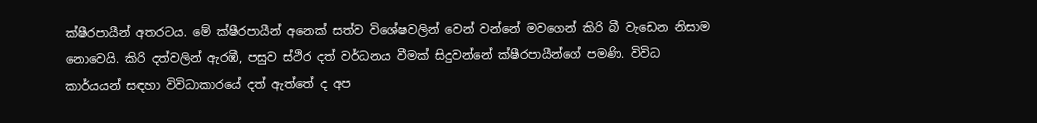ක්ෂීරපායීන් අතරටය. මේ ක්ෂීරපායීන් අනෙක් සත්ව විශේෂවලින් වෙන් වන්නේ මවගෙන් කිරි බී වැඩෙන නිසාම නොවෙයි. කිරි දත්වලින් ඇරඹී, පසුව ස්ථිර දත් වර්ධනය වීමක් සිදුවන්නේ ක්ෂීරපායීන්ගේ පමණි. විවිධ කාර්යයන් සඳහා විවිධාකාරයේ දත් ඇත්තේ ද අප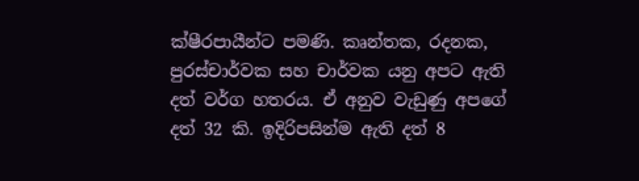ක්ෂීරපායීන්ට පමණි. කෘන්තක, රදනක, පුරස්චාර්වක සහ චාර්වක යනු අපට ඇති දත් වර්ග හතරය. ඒ අනුව වැඩුණු අපගේ දත් 32 කි. ඉදිරිපසින්ම ඇති දත් 8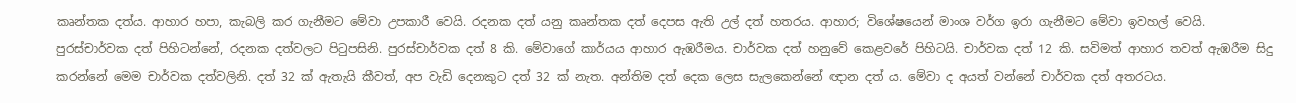කෘන්තක දත්ය. ආහාර හපා, කැබලි කර ගැනීමට මේවා උපකාරී වෙයි. රදනක දත් යනු කෘන්තක දත් දෙපස ඇති උල් දත් හතරය. ආහාර; විශේෂයෙන් මාංශ වර්ග ඉරා ගැනීමට මේවා ඉවහල් වෙයි. පුරස්චාර්වක දත් පිහිටන්නේ, රදනක දත්වලට පිටුපසිනි. පුරස්චාර්වක දත් 8 කි. මේවාගේ කාර්යය ආහාර ඇඹරීමය. චාර්වක දත් හනුවේ කෙළවරේ පිහිටයි. චාර්වක දත් 12 කි. සවිමත් ආහාර තවත් ඇඹරීම සිදු කරන්නේ මෙම චාර්වක දත්වලිනි. දත් 32 ක් ඇතැයි කීවත්, අප වැඩි දෙනකුට දත් 32 ක් නැත. අන්තිම දත් දෙක ලෙස සැලකෙන්නේ ඥාන දත් ය. මේවා ද අයත් වන්නේ චාර්වක දත් අතරටය.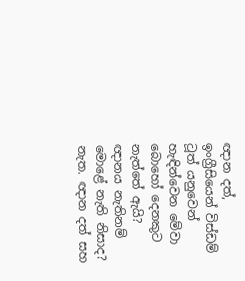ඥාන දත්, ඉංග්‍රීසියෙන් විස්ඩම් ටූත් යනුවෙන් හැඳින්වෙන මේවා බොහෝ දෙනකුට නැත්තේ ඇයි? ඥානය නැතිනම් මොළේ නැති නිසාද? නැත. ඥාන දත් සහ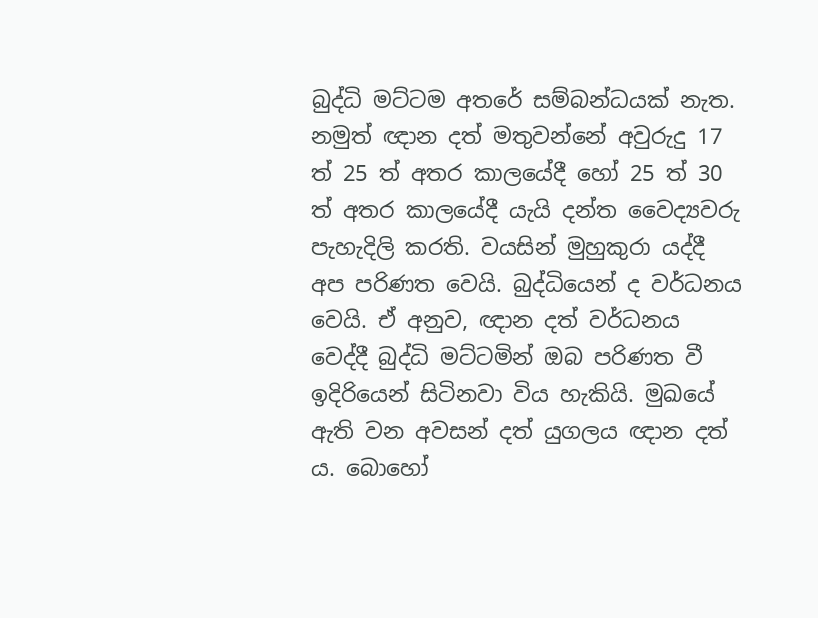බුද්ධි මට්ටම අතරේ සම්බන්ධයක් නැත. නමුත් ඥාන දත් මතුවන්නේ අවුරුදු 17 ත් 25 ත් අතර කාලයේදී හෝ 25 ත් 30 ත් අතර කාලයේදී යැයි දන්ත වෛද්‍යවරු පැහැදිලි කරති. වයසින් මුහුකුරා යද්දී අප පරිණත වෙයි. බුද්ධියෙන් ද වර්ධනය වෙයි. ඒ අනුව, ඥාන දත් වර්ධනය වෙද්දී බුද්ධි මට්ටමින් ඔබ පරිණත වී ඉදිරියෙන් සිටිනවා විය හැකියි. මුඛයේ ඇති වන අවසන් දත් යුගලය ඥාන දත් ය. බොහෝ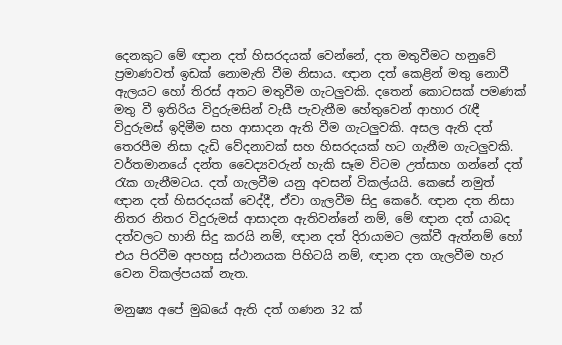දෙනකුට මේ ඥාන දත් හිසරදයක් වෙන්නේ, දත මතුවීමට හනුවේ ප්‍රමාණවත් ඉඩක් නොමැති වීම නිසාය. ඥාන දත් කෙළින් මතු නොවී ඇලයට හෝ තිරස් අතට මතුවීම ගැටලුවකි. දතෙන් කොටසක් පමණක් මතු වී ඉතිරිය විදුරුමසින් වැසී පැවැතීම හේතුවෙන් ආහාර රැඳී විදුරුමස් ඉදිමීම සහ ආසාදන ඇති වීම ගැටලුවකි. අසල ඇති දත් තෙරපීම නිසා දැඩි වේදනාවක් සහ හිසරදයක් හට ගැනීම ගැටලුවකි. වර්තමානයේ දන්ත වෛද්‍යවරුන් හැකි සෑම විටම උත්සාහ ගන්නේ දත් රැක ගැනීමටය. දත් ගැලවීම යනු අවසන් විකල්යයි. කෙසේ නමුත් ඥාන දත් හිසරදයක් වෙද්දී, ඒවා ගැලවීම සිදු කෙරේ. ඥාන දත නිසා නිතර නිතර විදුරුමස් ආසාදන ඇතිවන්නේ නම්, මේ ඥාන දත් යාබද දත්වලට හානි සිදු කරයි නම්, ඥාන දත් දිරායාමට ලක්වී ඇත්නම් හෝ එය පිරවීම අපහසු ස්ථානයක පිහිටයි නම්, ඥාන දත ගැලවීම හැර වෙන විකල්පයක් නැත.

මනුෂ්‍ය අපේ මුඛයේ ඇති දත් ගණන 32 ක්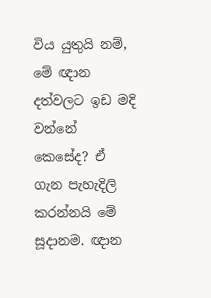විය යුතුයි නම්, මේ ඥාන දත්වලට ඉඩ මදි වන්නේ කෙසේද? ඒ ගැන පැහැදිලි කරන්නයි මේ සූදානම‍. ඥාන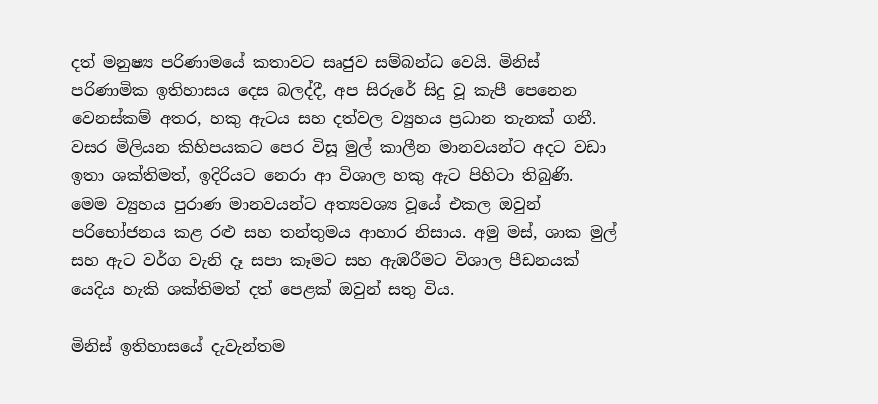දත් මනුෂ්‍ය පරිණාමයේ කතාවට සෘජුව සම්බන්ධ වෙයි. මිනිස් පරිණාමික ඉතිහාසය දෙස බලද්දී, අප සිරුරේ සිදු වූ කැපී පෙනෙන වෙනස්කම් අතර, හකු ඇටය සහ දත්වල ව්‍යුහය ප්‍රධාන තැනක් ගනී. වසර මිලියන කිහිපයකට පෙර විසූ මුල් කාලීන මානවයන්ට අදට වඩා ඉතා ශක්තිමත්, ඉදිරියට නෙරා ආ විශාල හකු ඇට පිහිටා තිබුණි. මෙම ව්‍යුහය පුරාණ මානවයන්ට අත්‍යවශ්‍ය වූයේ එකල ඔවුන් පරිභෝජනය කළ රළු සහ තන්තුමය ආහාර නිසාය. අමු මස්, ශාක මුල් සහ ඇට වර්ග වැනි දෑ සපා කෑමට සහ ඇඹරීමට විශාල පීඩනයක් යෙදිය හැකි ශක්තිමත් දත් පෙළක් ඔවුන් සතු විය.

මිනිස් ඉතිහාසයේ දැවැන්තම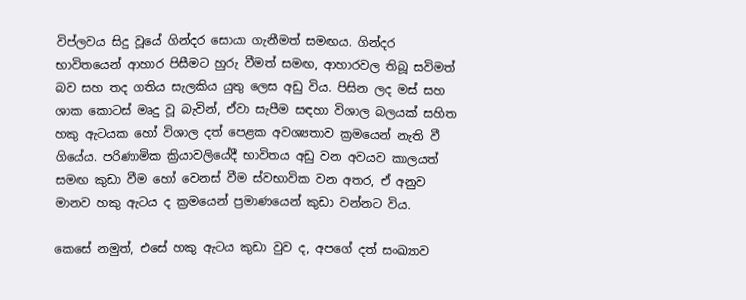විප්ලවය සිදු වූයේ ගින්දර සොයා ගැනීමත් සමඟය. ගින්දර භාවිතයෙන් ආහාර පිසීමට හුරු වීමත් සමඟ, ආහාරවල තිබූ සවිමත් බව සහ තද ගතිය සැලකිය යුතු ලෙස අඩු විය. පිසින ලද මස් සහ ශාක කොටස් මෘදු වූ බැවින්, ඒවා සැපීම සඳහා විශාල බලයක් සහිත හකු ඇටයක හෝ විශාල දත් පෙළක අවශ්‍යතාව ක්‍රමයෙන් නැති වී ගියේය. පරිණාමික ක්‍රියාවලියේදී භාවිතය අඩු වන අවයව කාලයත් සමඟ කුඩා වීම හෝ වෙනස් වීම ස්වභාවික වන අතර, ඒ අනුව මානව හකු ඇටය ද ක්‍රමයෙන් ප්‍රමාණයෙන් කුඩා වන්නට විය.

කෙසේ නමුත්, එසේ හකු ඇටය කුඩා වුව ද, අපගේ දත් සංඛ්‍යාව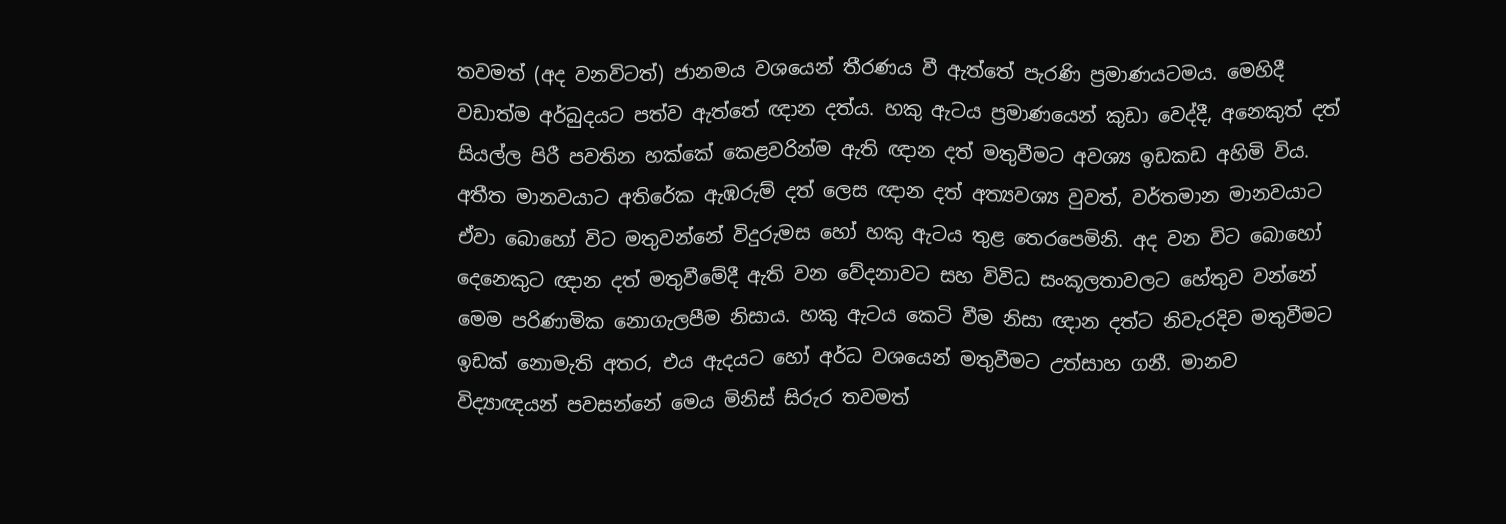තවමත් (අද වනවිටත්) ජානමය වශයෙන් තීරණය වී ඇත්තේ පැරණි ප්‍රමාණයටමය. මෙහිදී වඩාත්ම අර්බුදයට පත්ව ඇත්තේ ඥාන දත්ය. හකු ඇටය ප්‍රමාණයෙන් කුඩා වෙද්දී, අනෙකුත් දත් සියල්ල පිරී පවතින හක්කේ කෙළවරින්ම ඇති ඥාන දත් මතුවීමට අවශ්‍ය ඉඩකඩ අහිමි විය. අතීත මානවයාට අතිරේක ඇඹරුම් දත් ලෙස ඥාන දත් අත්‍යවශ්‍ය වුවත්, වර්තමාන මානවයාට ඒවා බොහෝ විට මතුවන්නේ විදුරුමස හෝ හකු ඇටය තුළ තෙරපෙමිනි. අද වන විට බොහෝ දෙනෙකුට ඥාන දත් මතුවීමේදී ඇති වන වේදනාවට සහ විවිධ සංකූලතාවලට හේතුව වන්නේ මෙම පරිණාමික නොගැලපීම නිසාය. හකු ඇටය කෙටි වීම නිසා ඥාන දත්ට නිවැරදිව මතුවීමට ඉඩක් නොමැති අතර, එය ඇදයට හෝ අර්ධ වශයෙන් මතුවීමට උත්සාහ ගනී. මානව විද්‍යාඥයන් පවසන්නේ මෙය මිනිස් සිරුර තවමත්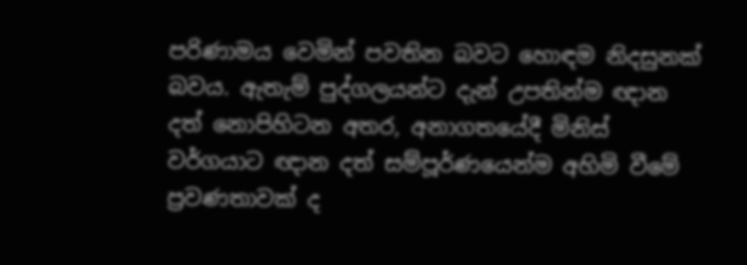පරිණාමය වෙමින් පවතින බවට හොඳම නිදසුනක් බවය. ඇතැම් පුද්ගලයන්ට දැන් උපතින්ම ඥාන දත් නොපිහිටන අතර, අනාගතයේදී මිනිස් වර්ගයාට ඥාන දත් සම්පූර්ණයෙන්ම අහිමි වීමේ ප්‍රවණතාවක් ද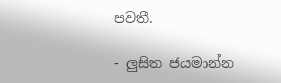පවතී.

- ලුසිත ජයමාන්න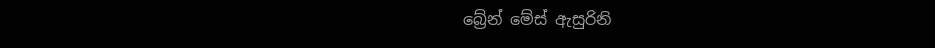බ්‍රේන් මේස් ඇසුරිනි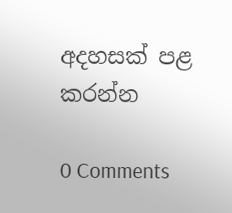අදහසක් පළ කරන්න

0 Comments